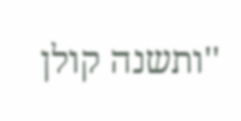''ותשנה קולן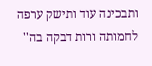ותבכינה עוד ותישק ערפה לחמותה ורות דבקה בה''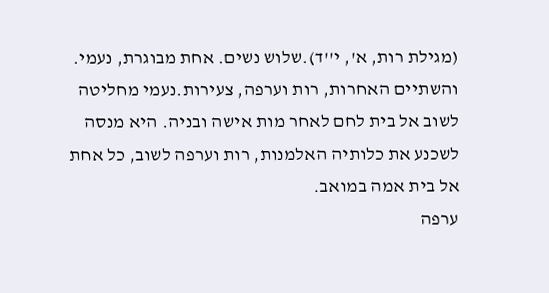(מגילת רות, א', י''ד).שלוש נשים. אחת מבוגרת, נעמי. והשתיים האחרות, רות וערפה, צעירות.נעמי מחליטה לשוב אל בית לחם לאחר מות אישה ובניה. היא מנסה לשכנע את כלותיה האלמנות, רות וערפה לשוב, כל אחת אל בית אמה במואב.
ערפה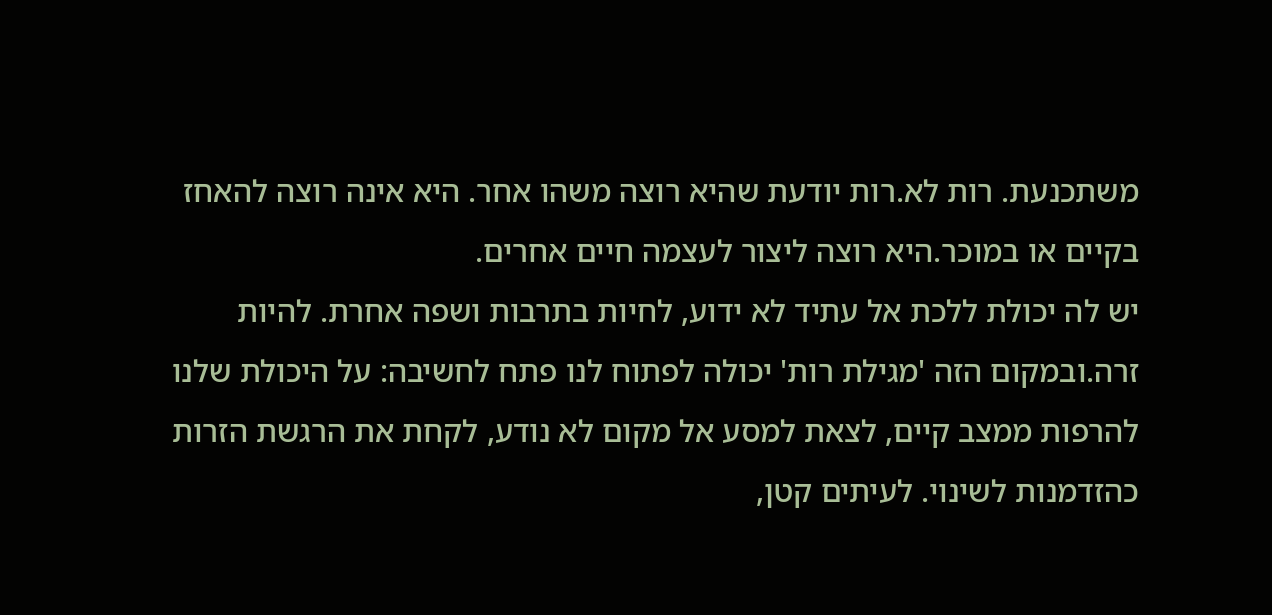משתכנעת. רות לא.רות יודעת שהיא רוצה משהו אחר. היא אינה רוצה להאחז בקיים או במוכר.היא רוצה ליצור לעצמה חיים אחרים.
יש לה יכולת ללכת אל עתיד לא ידוע, לחיות בתרבות ושפה אחרת. להיות זרה.ובמקום הזה 'מגילת רות' יכולה לפתוח לנו פתח לחשיבה: על היכולת שלנו להרפות ממצב קיים, לצאת למסע אל מקום לא נודע, לקחת את הרגשת הזרות כהזדמנות לשינוי. לעיתים קטן,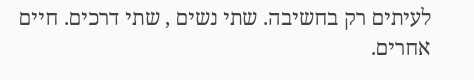לעיתים רק בחשיבה. שתי נשים , שתי דרכים. חיים אחרים.